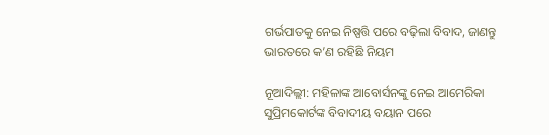ଗର୍ଭପାତକୁ ନେଇ ନିଷ୍ପତ୍ତି ପରେ ବଢ଼ିଲା ବିବାଦ, ଜାଣନ୍ତୁ ଭାରତରେ କ’ଣ ରହିଛି ନିୟମ

ନୂଆଦିଲ୍ଲୀ: ମହିଳାଙ୍କ ଆବୋର୍ସନଙ୍କୁ ନେଇ ଆମେରିକା ସୁପ୍ରିମକୋର୍ଟଙ୍କ ବିବାଦୀୟ ବୟାନ ପରେ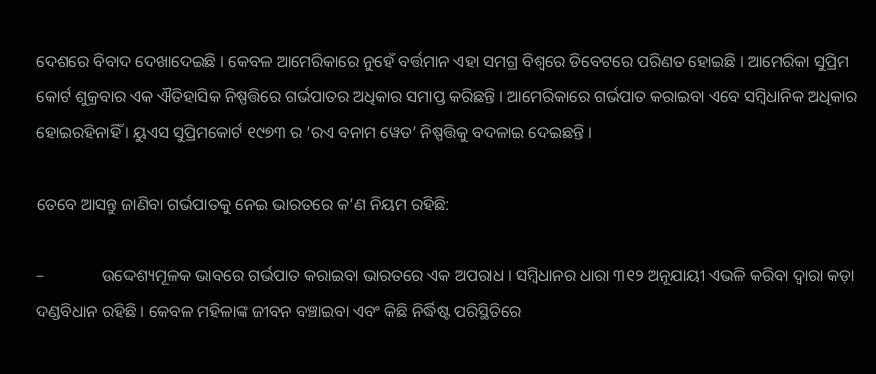ଦେଶରେ ବିବାଦ ଦେଖାଦେଇଛି । କେବଳ ଆମେରିକାରେ ନୁହେଁ ବର୍ତ୍ତମାନ ଏହା ସମଗ୍ର ବିଶ୍ୱରେ ଡିବେଟରେ ପରିଣତ ହୋଇଛି । ଆମେରିକା ସୁପ୍ରିମ କୋର୍ଟ ଶୁକ୍ରବାର ଏକ ଐତିହାସିକ ନିଷ୍ପତ୍ତିରେ ଗର୍ଭପାତର ଅଧିକାର ସମାପ୍ତ କରିଛନ୍ତି । ଆମେରିକାରେ ଗର୍ଭପାତ କରାଇବା ଏବେ ସମ୍ବିଧାନିକ ଅଧିକାର ହୋଇରହିନାହିଁ । ୟୁଏସ ସୁପ୍ରିମକୋର୍ଟ ୧୯୭୩ ର ‘ରଏ ବନାମ ୱେଡ’ ନିଷ୍ପତ୍ତିକୁ ବଦଳାଇ ଦେଇଛନ୍ତି ।

ତେବେ ଆସନ୍ତୁ ଜାଣିବା ଗର୍ଭପାତକୁ ନେଇ ଭାରତରେ କ’ଣ ନିୟମ ରହିଛି:

–              ଉଦ୍ଦେଶ୍ୟମୂଳକ ଭାବରେ ଗର୍ଭପାତ କରାଇବା ଭାରତରେ ଏକ ଅପରାଧ । ସମ୍ବିଧାନର ଧାରା ୩୧୨ ଅନୂଯାୟୀ ଏଭଳି କରିବା ଦ୍ୱାରା କଡ଼ା ଦଣ୍ଡବିଧାନ ରହିଛି । କେବଳ ମହିଳାଙ୍କ ଜୀବନ ବଞ୍ଚାଇବା ଏବଂ କିଛି ନିର୍ଦ୍ଧିଷ୍ଟ ପରିସ୍ଥିତିରେ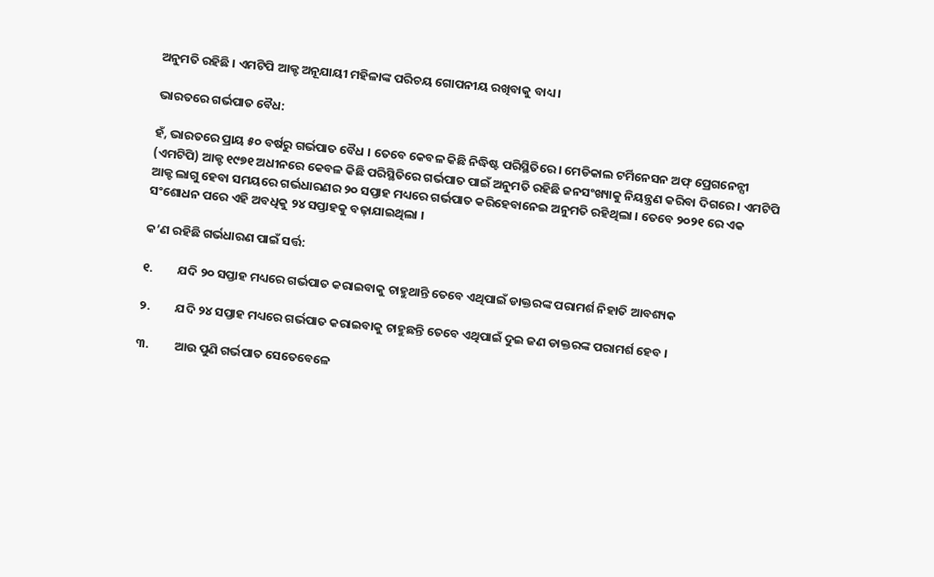ଅନୁମତି ରହିଛି । ଏମଟିପି ଆକ୍ଟ ଅନୂଯାୟୀ ମହିଳାଙ୍କ ପରିଚୟ ଗୋପନୀୟ ରଖିବାକୁ ବାଧ୍ୟ ।

ଭାରତରେ ଗର୍ଭପାତ ବୈଧ:

ହଁ, ଭାରତରେ ପ୍ରାୟ ୫୦ ବର୍ଷରୁ ଗର୍ଭପାତ ବୈଧ । ତେବେ କେବଳ କିଛି ନିଦ୍ଧିଷ୍ଟ ପରିସ୍ଥିତିରେ । ମେଡିକାଲ ଟର୍ମିନେସନ ଅଫ୍ ପ୍ରେଗନେନ୍ସୀ (ଏମଟିପି) ଆକ୍ଟ ୧୯୭୧ ଅଧୀନରେ କେବଳ କିଛି ପରିସ୍ଥିତିରେ ଗର୍ଭପାତ ପାଇଁ ଅନୁମତି ରହିଛି ଜନସଂଖ୍ୟାକୁ ନିୟନ୍ତ୍ରଣ କରିବା ଦିଗରେ । ଏମଟିପି ଆକ୍ଟ ଲାଗୁ ହେବା ସମୟରେ ଗର୍ଭଧାରଣର ୨୦ ସପ୍ତାହ ମଧ୍ୟରେ ଗର୍ଭପାତ କରିହେବାନେଇ ଅନୁମତି ରହିଥିଲା । ତେବେ ୨୦୨୧ ରେ ଏକ ସଂଶୋଧନ ପରେ ଏହି ଅବଧିକୁ ୨୪ ସପ୍ତାହକୁ ବଢ଼ାଯାଇଥିଲା ।

କ’ଣ ରହିଛି ଗର୍ଭଧାରଣ ପାଇଁ ସର୍ତ୍ତ:

୧.         ଯଦି ୨୦ ସପ୍ତାହ ମଧ୍ୟରେ ଗର୍ଭପାତ କରାଇବାକୁ ଚାହୁଥାନ୍ତି ତେବେ ଏଥିପାଇଁ ଡାକ୍ତରଙ୍କ ପରାମର୍ଶ ନିହାତି ଆବଶ୍ୟକ

୨.         ଯଦି ୨୪ ସପ୍ତାହ ମଧ୍ୟରେ ଗର୍ଭପାତ କରାଇବାକୁ ଚାହୁଛନ୍ତି ତେବେ ଏଥିପାଇଁ ଦୁଇ ଜଣ ଡାକ୍ତରଙ୍କ ପରାମର୍ଶ ହେବ ।

୩.         ଆଉ ପୁଣି ଗର୍ଭପାତ ସେତେବେଳେ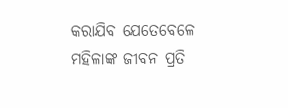କରାଯିବ ଯେତେବେଳେ ମହିଳାଙ୍କ ଜୀବନ ପ୍ରତି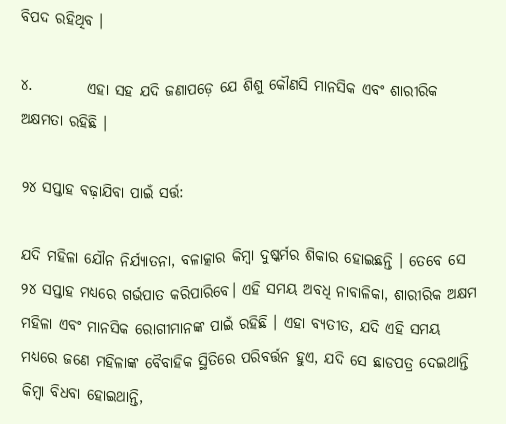ବିପଦ ରହିଥିବ ।

୪.         ଏହା ସହ ଯଦି ଜଣାପଡ଼େ ଯେ ଶିଶୁ କୌଣସି ମାନସିକ ଏବଂ ଶାରୀରିକ ଅକ୍ଷମତା ରହିଛି ।

୨୪ ସପ୍ତାହ ବଢ଼ାଯିବା ପାଇଁ ସର୍ତ୍ତ:

ଯଦି ମହିଳା ଯୌନ ନିର୍ଯ୍ୟାତନା, ବଳାତ୍କାର କିମ୍ବା ଦୁଷ୍କର୍ମର ଶିକାର ହୋଇଛନ୍ତି । ତେବେ ସେ ୨୪ ସପ୍ତାହ ମଧ୍ୟରେ ଗର୍ଭପାତ କରିପାରିବେ। ଏହି ସମୟ ଅବଧି ନାବାଳିକା, ଶାରୀରିକ ଅକ୍ଷମ ମହିଳା ଏବଂ ମାନସିକ ରୋଗୀମାନଙ୍କ ପାଇଁ ରହିଛି । ଏହା ବ୍ୟତୀତ, ଯଦି ଏହି ସମୟ ମଧ୍ୟରେ ଜଣେ ମହିଳାଙ୍କ ବୈବାହିକ ସ୍ଥିତିରେ ପରିବର୍ତ୍ତନ ହୁଏ, ଯଦି ସେ ଛାଡପତ୍ର ଦେଇଥାନ୍ତି କିମ୍ବା ବିଧବା ହୋଇଥାନ୍ତି,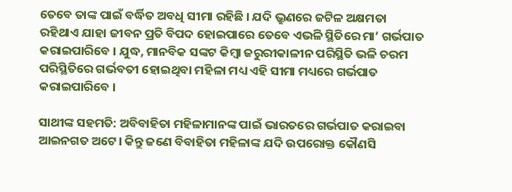ତେବେ ତାଙ୍କ ପାଇଁ ବର୍ଦ୍ଧିତ ଅବଧି ସୀମା ରହିଛି । ଯଦି ଭ୍ରୁଣରେ ଜଟିଳ ଅକ୍ଷମତା ରହିଥାଏ ଯାହା ଜୀବନ ପ୍ରତି ବିପଦ ହୋଇପାରେ ତେବେ ଏଭଳି ସ୍ଥିତିରେ ମା’ ଗର୍ଭପାତ କରାଇପାରିବେ । ଯୁଦ୍ଧ, ମାନବିକ ସଙ୍କଟ କିମ୍ବା ଜରୁରୀକାଳୀନ ପରିସ୍ଥିତି ଭଳି ଚରମ ପରିସ୍ଥିତିରେ ଗର୍ଭବତୀ ହୋଇଥିବା ମହିଳା ମଧ୍ୟ ଏହି ସୀମା ମଧ୍ୟରେ ଗର୍ଭପାତ କରାଇପାରିବେ ।

ସାଥୀଙ୍କ ସହମତି: ଅବିବାହିତା ମହିଳାମାନଙ୍କ ପାଇଁ ଭାରତରେ ଗର୍ଭପାତ କରାଇବା ଆଇନଗତ ଅଟେ। କିନ୍ତୁ ଜଣେ ବିବାହିତା ମହିଳାଙ୍କ ଯଦି ଉପରୋକ୍ତ କୌଣସି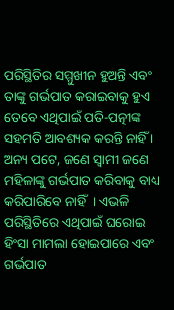ପରିସ୍ଥିତିର ସମ୍ମୁଖୀନ ହୁଅନ୍ତି ଏବଂ ତାଙ୍କୁ ଗର୍ଭପାତ କରାଇବାକୁ ହୁଏ ତେବେ ଏଥିପାଇଁ ପତି-ପତ୍ନୀଙ୍କ ସହମତି ଆବଶ୍ୟକ କରନ୍ତି ନାହିଁ । ଅନ୍ୟ ପଟେ, ଜଣେ ସ୍ୱାମୀ ଜଣେ ମହିଳାଙ୍କୁ ଗର୍ଭପାତ କରିବାକୁ ବାଧ୍ୟ କରିପାରିବେ ନାହିଁ  । ଏଭଳି ପରିସ୍ଥିତିରେ ଏଥିପାଇଁ ଘରୋଇ ହିଂସା ମାମଲା ହୋଇପାରେ ଏବଂ ଗର୍ଭପାତ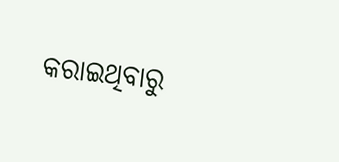କରାଇଥିବାରୁ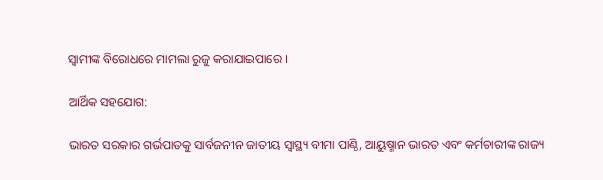ସ୍ୱାମୀଙ୍କ ବିରୋଧରେ ମାମଲା ରୁଜୁ କରାଯାଇପାରେ ।

ଆର୍ଥିକ ସହଯୋଗ:

ଭାରତ ସରକାର ଗର୍ଭପାତକୁ ସାର୍ବଜନୀନ ଜାତୀୟ ସ୍ୱାସ୍ଥ୍ୟ ବୀମା ପାଣ୍ଠି, ଆୟୁଷ୍ମାନ ଭାରତ ଏବଂ କର୍ମଚାରୀଙ୍କ ରାଜ୍ୟ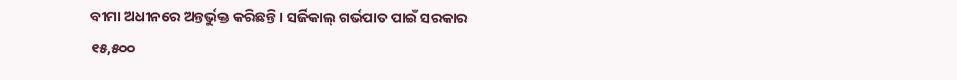ବୀମା ଅଧୀନରେ ଅନ୍ତର୍ଭୁକ୍ତ କରିଛନ୍ତି। ସର୍ଜିକାଲ୍ ଗର୍ଭପାତ ପାଇଁ ସରକାର ୧୫,୫୦୦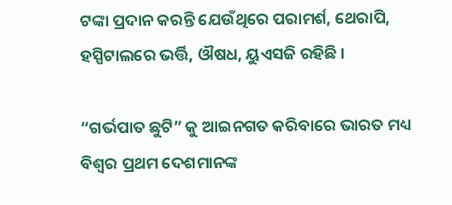ଟଙ୍କା ପ୍ରଦାନ କରନ୍ତି ଯେଉଁଥିରେ ପରାମର୍ଶ, ଥେରାପି, ହସ୍ପିଟାଲରେ ଭର୍ତ୍ତି, ଔଷଧ, ୟୁଏସଜି ରହିଛି ।

“ଗର୍ଭପାତ ଛୁଟି” କୁ ଆଇନଗତ କରିବାରେ ଭାରତ ମଧ୍ୟ ବିଶ୍ୱର ପ୍ରଥମ ଦେଶମାନଙ୍କ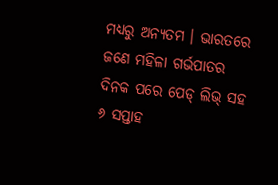ମଧ୍ୟରୁ ଅନ୍ୟତମ । ଭାରତରେ ଜଣେ ମହିଳା ଗର୍ଭପାତର ଦିନକ ପରେ ପେଡ୍ ଲିଭ୍ ସହ ୬ ସପ୍ତାହ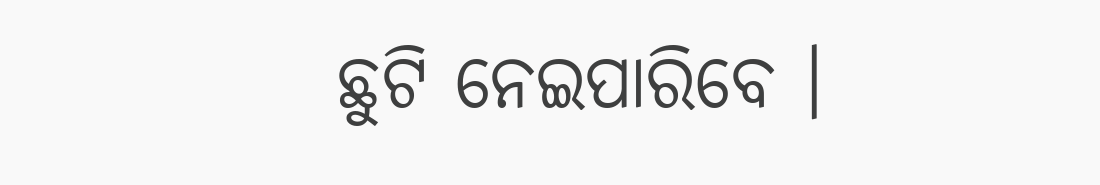ଛୁଟି ନେଇପାରିବେ ।